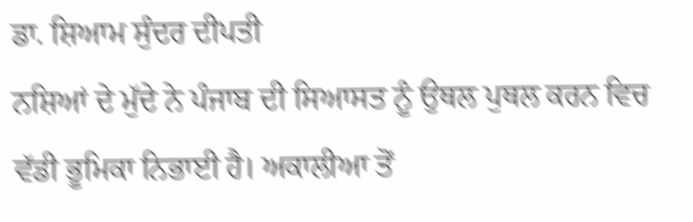ਡਾ. ਸ਼ਿਆਮ ਸੁੰਦਰ ਦੀਪਤੀ
ਨਸ਼ਿਆਂ ਦੇ ਮੁੱਦੇ ਨੇ ਪੰਜਾਬ ਦੀ ਸਿਆਸਤ ਨੂੰ ਉਥਲ ਪੁਥਲ ਕਰਨ ਵਿਚ ਵੱਡੀ ਭੂਮਿਕਾ ਨਿਭਾਈ ਹੈ। ਅਕਾਲੀਆ ਤੋਂ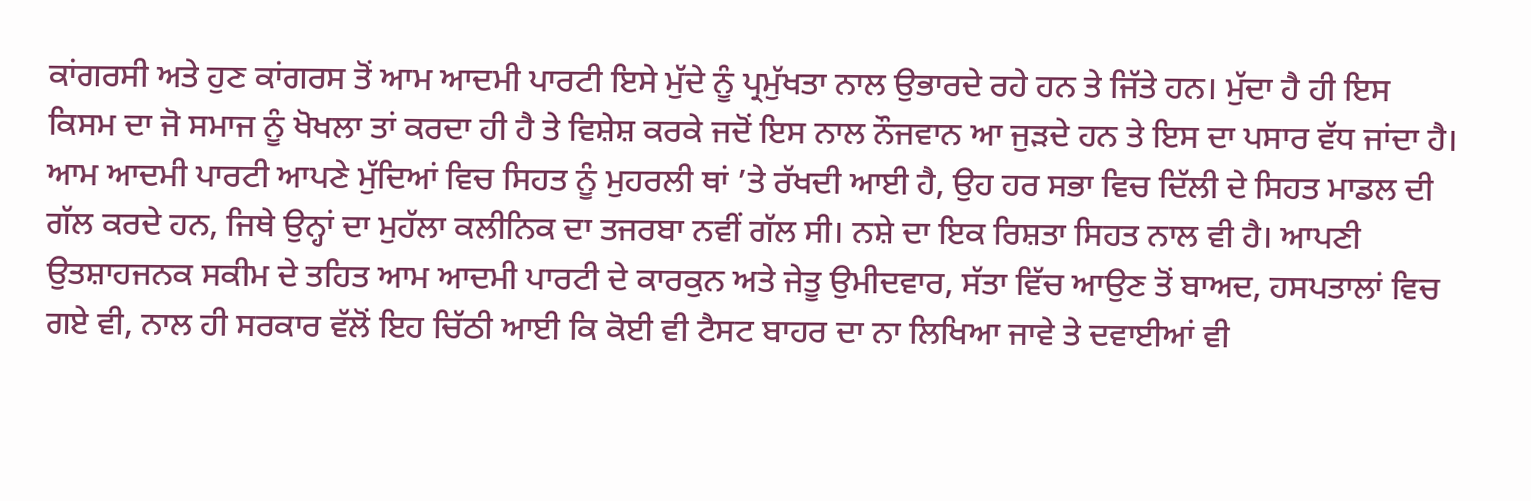ਕਾਂਗਰਸੀ ਅਤੇ ਹੁਣ ਕਾਂਗਰਸ ਤੋਂ ਆਮ ਆਦਮੀ ਪਾਰਟੀ ਇਸੇ ਮੁੱਦੇ ਨੂੰ ਪ੍ਰਮੁੱਖਤਾ ਨਾਲ ਉਭਾਰਦੇ ਰਹੇ ਹਨ ਤੇ ਜਿੱਤੇ ਹਨ। ਮੁੱਦਾ ਹੈ ਹੀ ਇਸ ਕਿਸਮ ਦਾ ਜੋ ਸਮਾਜ ਨੂੰ ਖੋਖਲਾ ਤਾਂ ਕਰਦਾ ਹੀ ਹੈ ਤੇ ਵਿਸ਼ੇਸ਼ ਕਰਕੇ ਜਦੋਂ ਇਸ ਨਾਲ ਨੌਜਵਾਨ ਆ ਜੁੜਦੇ ਹਨ ਤੇ ਇਸ ਦਾ ਪਸਾਰ ਵੱਧ ਜਾਂਦਾ ਹੈ।
ਆਮ ਆਦਮੀ ਪਾਰਟੀ ਆਪਣੇ ਮੁੱਦਿਆਂ ਵਿਚ ਸਿਹਤ ਨੂੰ ਮੁਹਰਲੀ ਥਾਂ ’ਤੇ ਰੱਖਦੀ ਆਈ ਹੈ, ਉਹ ਹਰ ਸਭਾ ਵਿਚ ਦਿੱਲੀ ਦੇ ਸਿਹਤ ਮਾਡਲ ਦੀ ਗੱਲ ਕਰਦੇ ਹਨ, ਜਿਥੇ ਉਨ੍ਹਾਂ ਦਾ ਮੁਹੱਲਾ ਕਲੀਨਿਕ ਦਾ ਤਜਰਬਾ ਨਵੀਂ ਗੱਲ ਸੀ। ਨਸ਼ੇ ਦਾ ਇਕ ਰਿਸ਼ਤਾ ਸਿਹਤ ਨਾਲ ਵੀ ਹੈ। ਆਪਣੀ ਉਤਸ਼ਾਹਜਨਕ ਸਕੀਮ ਦੇ ਤਹਿਤ ਆਮ ਆਦਮੀ ਪਾਰਟੀ ਦੇ ਕਾਰਕੁਨ ਅਤੇ ਜੇਤੂ ਉਮੀਦਵਾਰ, ਸੱਤਾ ਵਿੱਚ ਆਉਣ ਤੋਂ ਬਾਅਦ, ਹਸਪਤਾਲਾਂ ਵਿਚ ਗਏ ਵੀ, ਨਾਲ ਹੀ ਸਰਕਾਰ ਵੱਲੋਂ ਇਹ ਚਿੱਠੀ ਆਈ ਕਿ ਕੋਈ ਵੀ ਟੈਸਟ ਬਾਹਰ ਦਾ ਨਾ ਲਿਖਿਆ ਜਾਵੇ ਤੇ ਦਵਾਈਆਂ ਵੀ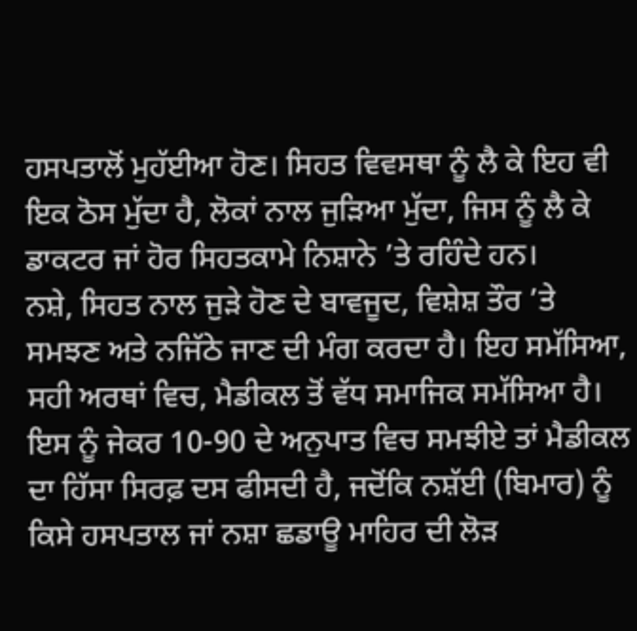ਹਸਪਤਾਲੋਂ ਮੁਹੱਈਆ ਹੋਣ। ਸਿਹਤ ਵਿਵਸਥਾ ਨੂੰ ਲੈ ਕੇ ਇਹ ਵੀ ਇਕ ਠੋਸ ਮੁੱਦਾ ਹੈ, ਲੋਕਾਂ ਨਾਲ ਜੁੜਿਆ ਮੁੱਦਾ, ਜਿਸ ਨੂੰ ਲੈ ਕੇ ਡਾਕਟਰ ਜਾਂ ਹੋਰ ਸਿਹਤਕਾਮੇ ਨਿਸ਼ਾਨੇ ’ਤੇ ਰਹਿੰਦੇ ਹਨ।
ਨਸ਼ੇ, ਸਿਹਤ ਨਾਲ ਜੁੜੇ ਹੋਣ ਦੇ ਬਾਵਜੂਦ, ਵਿਸ਼ੇਸ਼ ਤੌਰ ’ਤੇ ਸਮਝਣ ਅਤੇ ਨਜਿੱਠੇ ਜਾਣ ਦੀ ਮੰਗ ਕਰਦਾ ਹੈ। ਇਹ ਸਮੱਸਿਆ, ਸਹੀ ਅਰਥਾਂ ਵਿਚ, ਮੈਡੀਕਲ ਤੋਂ ਵੱਧ ਸਮਾਜਿਕ ਸਮੱਸਿਆ ਹੈ। ਇਸ ਨੂੰ ਜੇਕਰ 10-90 ਦੇ ਅਨੁਪਾਤ ਵਿਚ ਸਮਝੀਏ ਤਾਂ ਮੈਡੀਕਲ ਦਾ ਹਿੱਸਾ ਸਿਰਫ਼ ਦਸ ਫੀਸਦੀ ਹੈ, ਜਦੋਂਕਿ ਨਸ਼ੱਈ (ਬਿਮਾਰ) ਨੂੰ ਕਿਸੇ ਹਸਪਤਾਲ ਜਾਂ ਨਸ਼ਾ ਛਡਾਊ ਮਾਹਿਰ ਦੀ ਲੋੜ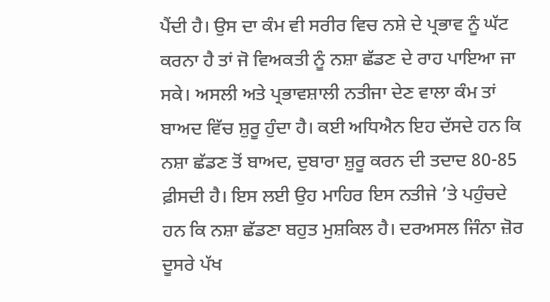ਪੈਂਦੀ ਹੈ। ਉਸ ਦਾ ਕੰਮ ਵੀ ਸਰੀਰ ਵਿਚ ਨਸ਼ੇ ਦੇ ਪ੍ਰਭਾਵ ਨੂੰ ਘੱਟ ਕਰਨਾ ਹੈ ਤਾਂ ਜੋ ਵਿਅਕਤੀ ਨੂੰ ਨਸ਼ਾ ਛੱਡਣ ਦੇ ਰਾਹ ਪਾਇਆ ਜਾ ਸਕੇ। ਅਸਲੀ ਅਤੇ ਪ੍ਰਭਾਵਸ਼ਾਲੀ ਨਤੀਜਾ ਦੇਣ ਵਾਲਾ ਕੰਮ ਤਾਂ ਬਾਅਦ ਵਿੱਚ ਸ਼ੁਰੂ ਹੁੰਦਾ ਹੈ। ਕਈ ਅਧਿਐਨ ਇਹ ਦੱਸਦੇ ਹਨ ਕਿ ਨਸ਼ਾ ਛੱਡਣ ਤੋਂ ਬਾਅਦ, ਦੁਬਾਰਾ ਸ਼ੁਰੂ ਕਰਨ ਦੀ ਤਦਾਦ 80-85 ਫ਼ੀਸਦੀ ਹੈ। ਇਸ ਲਈ ਉਹ ਮਾਹਿਰ ਇਸ ਨਤੀਜੇ ’ਤੇ ਪਹੁੰਚਦੇ ਹਨ ਕਿ ਨਸ਼ਾ ਛੱਡਣਾ ਬਹੁਤ ਮੁਸ਼ਕਿਲ ਹੈ। ਦਰਅਸਲ ਜਿੰਨਾ ਜ਼ੋਰ ਦੂਸਰੇ ਪੱਖ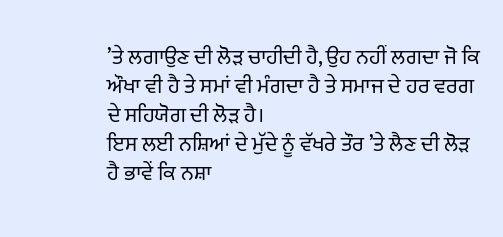’ਤੇ ਲਗਾਉਣ ਦੀ ਲੋੜ ਚਾਹੀਦੀ ਹੈ, ਉਹ ਨਹੀਂ ਲਗਦਾ ਜੋ ਕਿ ਔਖਾ ਵੀ ਹੈ ਤੇ ਸਮਾਂ ਵੀ ਮੰਗਦਾ ਹੈ ਤੇ ਸਮਾਜ ਦੇ ਹਰ ਵਰਗ ਦੇ ਸਹਿਯੋਗ ਦੀ ਲੋੜ ਹੈ।
ਇਸ ਲਈ ਨਸ਼ਿਆਂ ਦੇ ਮੁੱਦੇ ਨੂੰ ਵੱਖਰੇ ਤੌਰ ’ਤੇ ਲੈਣ ਦੀ ਲੋੜ ਹੈ ਭਾਵੇਂ ਕਿ ਨਸ਼ਾ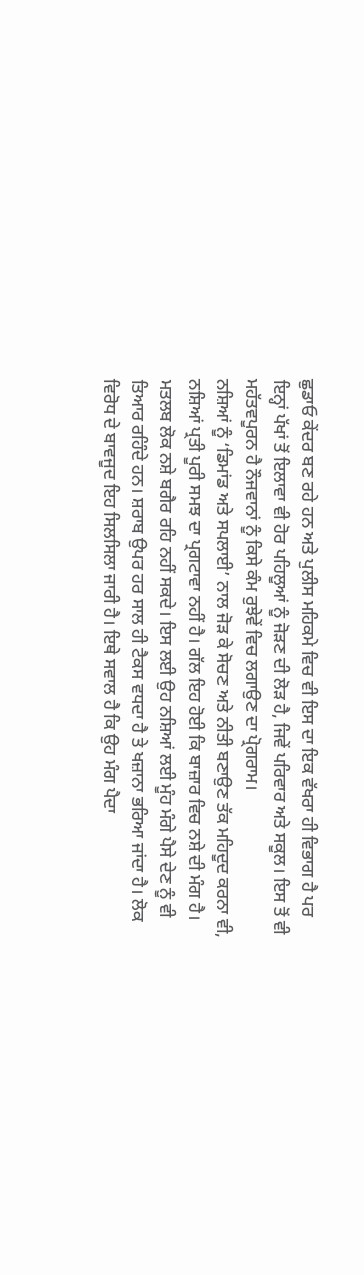ਛੁਡਾਓ ਕੇਂਦਰ ਬਣ ਰਹੇ ਹਨ ਅਤੇ ਪੁਲੀਸ ਮਹਿਕਮੇ ਵਿਚ ਵੀ ਇਸ ਦਾ ਇਕ ਵੱਖਰਾ ਹੀ ਵਿਭਾਗ ਹੈ ਪਰ ਇਨ੍ਹਾਂ ਪੱਖਾਂ ਤੋਂ ਇਲਾਵਾ ਵੀ ਹੋਰ ਪਹਿਲੂਆਂ ਨੂੰ ਜੋੜਣ ਦੀ ਲੋੜ ਹੈ, ਜਿਵੇਂ ਪਰਿਵਾਰ ਅਤੇ ਸਕੂਲ। ਇਸ ਤੋਂ ਵੀ ਮਹੱਤਵਪੂਰਨ ਹੈ ਨੌਜਵਾਨਾਂ ਨੂੰ ਕਿਸੇ ਕੰਮ ਰੁਝੇਵੇਂ ਵਿਚ ਲਗਾਉਣ ਦਾ ਪ੍ਰੋਗਰਾਮ।
ਨਸ਼ਿਆਂ ਨੂੰ ‘ਡਿਮਾਂਡ ਅਤੇ ਸਪਲਾਈ’ ਨਾਲ ਜੋੜ ਕੇ ਸੋਚਣ ਅਤੇ ਨੀਤੀ ਬਣਾਉਣ ਤੱਕ ਮਹਿਦੂਦ ਕਰਨਾ ਵੀ, ਨਸ਼ਿਆਂ ਪ੍ਰਤੀ ਪੂਰੀ ਸਮਝ ਦਾ ਪ੍ਰਗਟਾਵਾ ਨਹੀਂ ਹੈ। ਗੱਲ ਇਹ ਹੋਈ ਕਿ ਬਾਜ਼ਾਰ ਵਿਚ ਨਸ਼ੇ ਦੀ ਮੰਗ ਹੈ। ਮਤਲਬ ਲੋਕ ਨਸ਼ੇ ਬਗੈਰ ਰਹਿ ਨਹੀਂ ਸਕਦੇ। ਇਸ ਲਈ ਉਹ ਨਸ਼ਿਆਂ ਲਈ ਮੂੰਹ ਮੰਗੇ ਪੈਸੇ ਦੇਣ ਨੂੰ ਵੀ ਤਿਆਰ ਰਹਿੰਦੇ ਹਨ। ਸ਼ਰਾਬ ਉਪਰ ਹਰ ਸਾਲ ਹੀ ਟੈਕਸ ਵਧਦਾ ਹੈ ਤੇ ਖਜ਼ਾਨਾ ਭਰਿਆ ਜਾਂਦਾ ਹੈ। ਲੋਕ ਵਿਰੋਧ ਦੇ ਬਾਵਜੂਦ ਇਹ ਸਿਲਸਿਲਾ ਜਾਰੀ ਹੈ। ਇਥੇ ਸਵਾਲ ਹੈ ਕਿ ਉਹ ਮੰਗ ਪੈਦਾ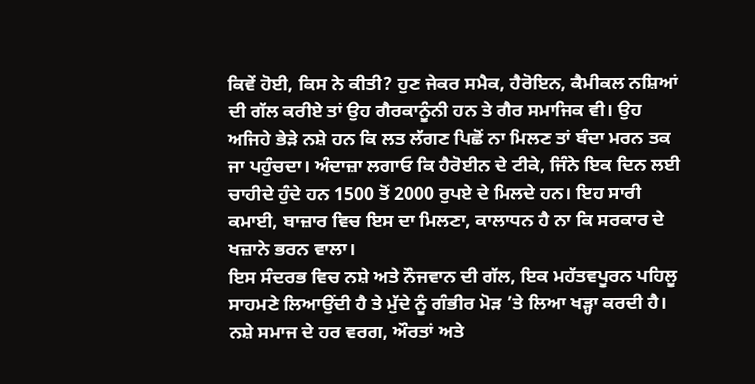ਕਿਵੇਂ ਹੋਈ, ਕਿਸ ਨੇ ਕੀਤੀ? ਹੁਣ ਜੇਕਰ ਸਮੈਕ, ਹੈਰੋਇਨ, ਕੈਮੀਕਲ ਨਸ਼ਿਆਂ ਦੀ ਗੱਲ ਕਰੀਏ ਤਾਂ ਉਹ ਗੈਰਕਾਨੂੰਨੀ ਹਨ ਤੇ ਗੈਰ ਸਮਾਜਿਕ ਵੀ। ਉਹ ਅਜਿਹੇ ਭੇੜੇ ਨਸ਼ੇ ਹਨ ਕਿ ਲਤ ਲੱਗਣ ਪਿਛੋਂ ਨਾ ਮਿਲਣ ਤਾਂ ਬੰਦਾ ਮਰਨ ਤਕ ਜਾ ਪਹੁੰਚਦਾ। ਅੰਦਾਜ਼ਾ ਲਗਾਓ ਕਿ ਹੈਰੋਈਨ ਦੇ ਟੀਕੇ, ਜਿੰਨੇ ਇਕ ਦਿਨ ਲਈ ਚਾਹੀਦੇ ਹੁੰਦੇ ਹਨ 1500 ਤੋਂ 2000 ਰੁਪਏ ਦੇ ਮਿਲਦੇ ਹਨ। ਇਹ ਸਾਰੀ ਕਮਾਈ, ਬਾਜ਼ਾਰ ਵਿਚ ਇਸ ਦਾ ਮਿਲਣਾ, ਕਾਲਾਧਨ ਹੈ ਨਾ ਕਿ ਸਰਕਾਰ ਦੇ ਖਜ਼ਾਨੇ ਭਰਨ ਵਾਲਾ।
ਇਸ ਸੰਦਰਭ ਵਿਚ ਨਸ਼ੇ ਅਤੇ ਨੌਜਵਾਨ ਦੀ ਗੱਲ, ਇਕ ਮਹੱਤਵਪੂਰਨ ਪਹਿਲੂ ਸਾਹਮਣੇ ਲਿਆਉਂਦੀ ਹੈ ਤੇ ਮੁੱਦੇ ਨੂੰ ਗੰਭੀਰ ਮੋੜ ’ਤੇ ਲਿਆ ਖੜ੍ਹਾ ਕਰਦੀ ਹੈ। ਨਸ਼ੇ ਸਮਾਜ ਦੇ ਹਰ ਵਰਗ, ਔਰਤਾਂ ਅਤੇ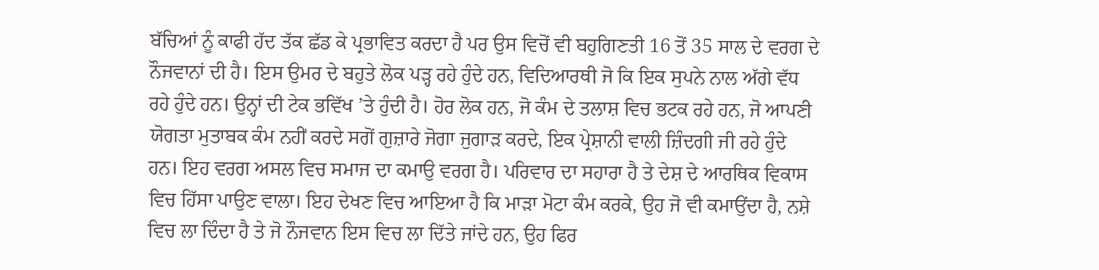ਬੱਚਿਆਂ ਨੂੰ ਕਾਫੀ ਹੱਦ ਤੱਕ ਛੱਡ ਕੇ ਪ੍ਰਭਾਵਿਤ ਕਰਦਾ ਹੈ ਪਰ ਉਸ ਵਿਚੋਂ ਵੀ ਬਹੁਗਿਣਤੀ 16 ਤੋਂ 35 ਸਾਲ ਦੇ ਵਰਗ ਦੇ ਨੌਜਵਾਨਾਂ ਦੀ ਹੈ। ਇਸ ਉਮਰ ਦੇ ਬਹੁਤੇ ਲੋਕ ਪੜ੍ਹ ਰਹੇ ਹੁੰਦੇ ਹਨ, ਵਿਦਿਆਰਥੀ ਜੋ ਕਿ ਇਕ ਸੁਪਨੇ ਨਾਲ ਅੱਗੇ ਵੱਧ ਰਹੇ ਹੁੰਦੇ ਹਨ। ਉਨ੍ਹਾਂ ਦੀ ਟੇਕ ਭਵਿੱਖ ’ਤੇ ਹੁੰਦੀ ਹੈ। ਹੋਰ ਲੋਕ ਹਨ, ਜੋ ਕੰਮ ਦੇ ਤਲਾਸ਼ ਵਿਚ ਭਟਕ ਰਹੇ ਹਨ, ਜੋ ਆਪਣੀ ਯੋਗਤਾ ਮੁਤਾਬਕ ਕੰਮ ਨਹੀਂ ਕਰਦੇ ਸਗੋਂ ਗੁਜ਼ਾਰੇ ਜੋਗਾ ਜੁਗਾੜ ਕਰਦੇ, ਇਕ ਪ੍ਰੇਸ਼ਾਨੀ ਵਾਲੀ ਜ਼ਿੰਦਗੀ ਜੀ ਰਹੇ ਹੁੰਦੇ ਹਨ। ਇਹ ਵਰਗ ਅਸਲ ਵਿਚ ਸਮਾਜ ਦਾ ਕਮਾਉ ਵਰਗ ਹੈ। ਪਰਿਵਾਰ ਦਾ ਸਹਾਰਾ ਹੈ ਤੇ ਦੇਸ਼ ਦੇ ਆਰਥਿਕ ਵਿਕਾਸ ਵਿਚ ਹਿੱਸਾ ਪਾਉਣ ਵਾਲਾ। ਇਹ ਦੇਖਣ ਵਿਚ ਆਇਆ ਹੈ ਕਿ ਮਾੜਾ ਮੋਟਾ ਕੰਮ ਕਰਕੇ, ਉਹ ਜੋ ਵੀ ਕਮਾਉਂਦਾ ਹੈ, ਨਸ਼ੇ ਵਿਚ ਲਾ ਦਿੰਦਾ ਹੈ ਤੇ ਜੋ ਨੌਜਵਾਨ ਇਸ ਵਿਚ ਲਾ ਦਿੱਤੇ ਜਾਂਦੇ ਹਨ, ਉਹ ਫਿਰ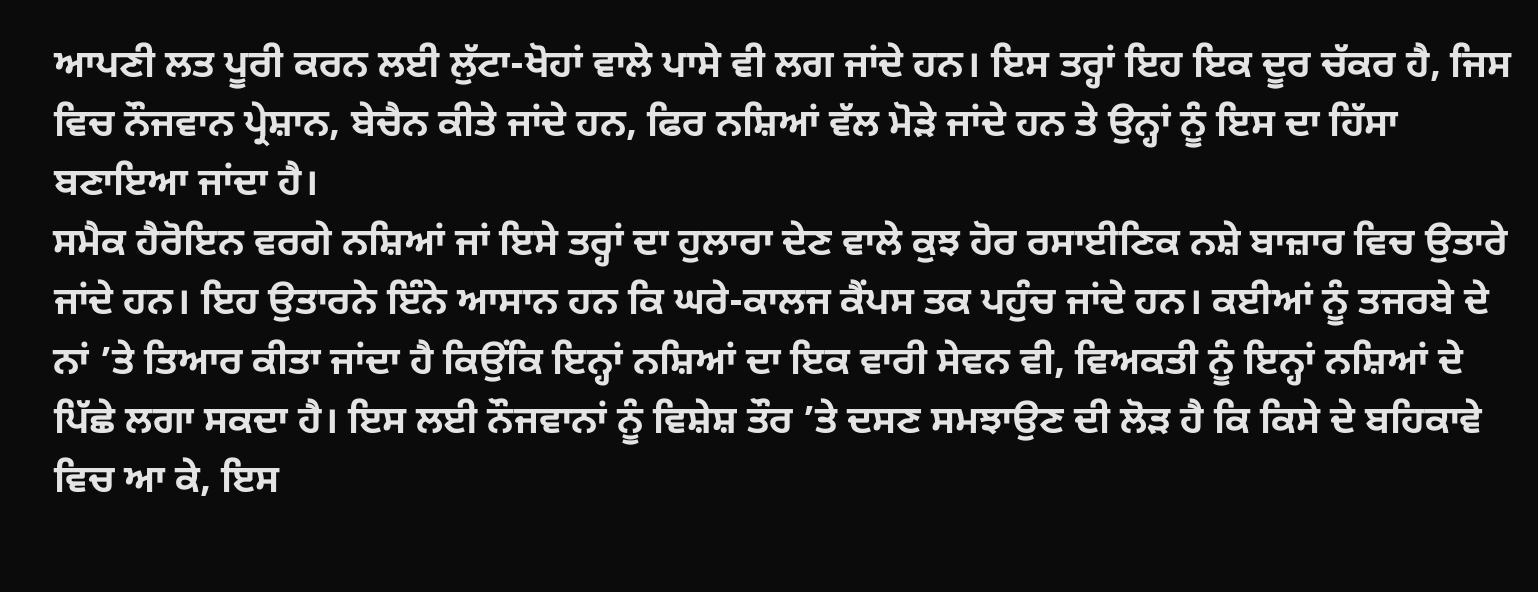ਆਪਣੀ ਲਤ ਪੂਰੀ ਕਰਨ ਲਈ ਲੁੱਟਾ-ਖੋਹਾਂ ਵਾਲੇ ਪਾਸੇ ਵੀ ਲਗ ਜਾਂਦੇ ਹਨ। ਇਸ ਤਰ੍ਹਾਂ ਇਹ ਇਕ ਦੂਰ ਚੱਕਰ ਹੈ, ਜਿਸ ਵਿਚ ਨੌਜਵਾਨ ਪ੍ਰੇਸ਼ਾਨ, ਬੇਚੈਨ ਕੀਤੇ ਜਾਂਦੇ ਹਨ, ਫਿਰ ਨਸ਼ਿਆਂ ਵੱਲ ਮੋੜੇ ਜਾਂਦੇ ਹਨ ਤੇ ਉਨ੍ਹਾਂ ਨੂੰ ਇਸ ਦਾ ਹਿੱਸਾ ਬਣਾਇਆ ਜਾਂਦਾ ਹੈ।
ਸਮੈਕ ਹੈਰੋਇਨ ਵਰਗੇ ਨਸ਼ਿਆਂ ਜਾਂ ਇਸੇ ਤਰ੍ਹਾਂ ਦਾ ਹੁਲਾਰਾ ਦੇਣ ਵਾਲੇ ਕੁਝ ਹੋਰ ਰਸਾਈਣਿਕ ਨਸ਼ੇ ਬਾਜ਼ਾਰ ਵਿਚ ਉਤਾਰੇ ਜਾਂਦੇ ਹਨ। ਇਹ ਉਤਾਰਨੇ ਇੰਨੇ ਆਸਾਨ ਹਨ ਕਿ ਘਰੇ-ਕਾਲਜ ਕੈਂਪਸ ਤਕ ਪਹੁੰਚ ਜਾਂਦੇ ਹਨ। ਕਈਆਂ ਨੂੰ ਤਜਰਬੇ ਦੇ ਨਾਂ ’ਤੇ ਤਿਆਰ ਕੀਤਾ ਜਾਂਦਾ ਹੈ ਕਿਉਂਕਿ ਇਨ੍ਹਾਂ ਨਸ਼ਿਆਂ ਦਾ ਇਕ ਵਾਰੀ ਸੇਵਨ ਵੀ, ਵਿਅਕਤੀ ਨੂੰ ਇਨ੍ਹਾਂ ਨਸ਼ਿਆਂ ਦੇ ਪਿੱਛੇ ਲਗਾ ਸਕਦਾ ਹੈ। ਇਸ ਲਈ ਨੌਜਵਾਨਾਂ ਨੂੰ ਵਿਸ਼ੇਸ਼ ਤੌਰ ’ਤੇ ਦਸਣ ਸਮਝਾਉਣ ਦੀ ਲੋੜ ਹੈ ਕਿ ਕਿਸੇ ਦੇ ਬਹਿਕਾਵੇ ਵਿਚ ਆ ਕੇ, ਇਸ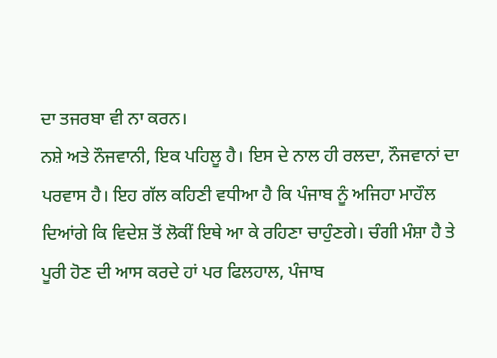ਦਾ ਤਜਰਬਾ ਵੀ ਨਾ ਕਰਨ।
ਨਸ਼ੇ ਅਤੇ ਨੌਜਵਾਨੀ, ਇਕ ਪਹਿਲੂ ਹੈ। ਇਸ ਦੇ ਨਾਲ ਹੀ ਰਲਦਾ, ਨੌਜਵਾਨਾਂ ਦਾ ਪਰਵਾਸ ਹੈ। ਇਹ ਗੱਲ ਕਹਿਣੀ ਵਧੀਆ ਹੈ ਕਿ ਪੰਜਾਬ ਨੂੰ ਅਜਿਹਾ ਮਾਹੌਲ ਦਿਆਂਗੇ ਕਿ ਵਿਦੇਸ਼ ਤੋਂ ਲੋਕੀਂ ਇਥੇ ਆ ਕੇ ਰਹਿਣਾ ਚਾਹੁੰਣਗੇ। ਚੰਗੀ ਮੰਸ਼ਾ ਹੈ ਤੇ ਪੂਰੀ ਹੋਣ ਦੀ ਆਸ ਕਰਦੇ ਹਾਂ ਪਰ ਫਿਲਹਾਲ, ਪੰਜਾਬ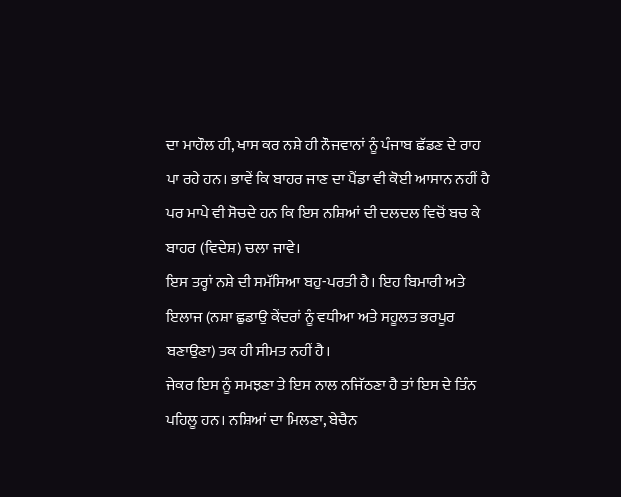ਦਾ ਮਾਹੌਲ ਹੀ, ਖਾਸ ਕਰ ਨਸ਼ੇ ਹੀ ਨੌਜਵਾਨਾਂ ਨੂੰ ਪੰਜਾਬ ਛੱਡਣ ਦੇ ਰਾਹ ਪਾ ਰਹੇ ਹਨ। ਭਾਵੇਂ ਕਿ ਬਾਹਰ ਜਾਣ ਦਾ ਪੈਂਡਾ ਵੀ ਕੋਈ ਆਸਾਨ ਨਹੀਂ ਹੈ ਪਰ ਮਾਪੇ ਵੀ ਸੋਚਦੇ ਹਨ ਕਿ ਇਸ ਨਸ਼ਿਆਂ ਦੀ ਦਲਦਲ ਵਿਚੋਂ ਬਚ ਕੇ ਬਾਹਰ (ਵਿਦੇਸ਼) ਚਲਾ ਜਾਵੇ।
ਇਸ ਤਰ੍ਹਾਂ ਨਸ਼ੇ ਦੀ ਸਮੱਸਿਆ ਬਹੁ-ਪਰਤੀ ਹੈ। ਇਹ ਬਿਮਾਰੀ ਅਤੇ ਇਲਾਜ (ਨਸ਼ਾ ਛੁਡਾਉ ਕੇਂਦਰਾਂ ਨੂੰ ਵਧੀਆ ਅਤੇ ਸਹੂਲਤ ਭਰਪੂਰ ਬਣਾਉਣਾ) ਤਕ ਹੀ ਸੀਮਤ ਨਹੀਂ ਹੈ।
ਜੇਕਰ ਇਸ ਨੂੰ ਸਮਝਣਾ ਤੇ ਇਸ ਨਾਲ ਨਜਿੱਠਣਾ ਹੈ ਤਾਂ ਇਸ ਦੇ ਤਿੰਨ ਪਹਿਲੂ ਹਨ। ਨਸ਼ਿਆਂ ਦਾ ਮਿਲਣਾ, ਬੇਚੈਨ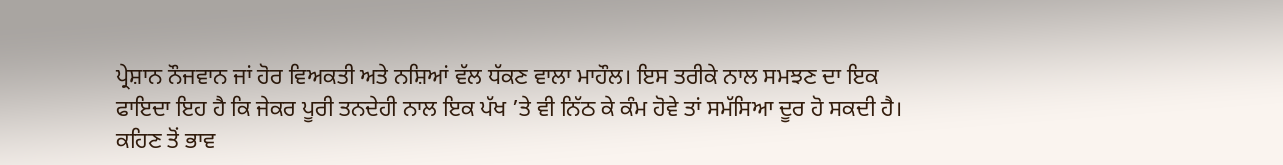ਪ੍ਰੇਸ਼ਾਨ ਨੌਜਵਾਨ ਜਾਂ ਹੋਰ ਵਿਅਕਤੀ ਅਤੇ ਨਸ਼ਿਆਂ ਵੱਲ ਧੱਕਣ ਵਾਲਾ ਮਾਹੌਲ। ਇਸ ਤਰੀਕੇ ਨਾਲ ਸਮਝਣ ਦਾ ਇਕ ਫਾਇਦਾ ਇਹ ਹੈ ਕਿ ਜੇਕਰ ਪੂਰੀ ਤਨਦੇਹੀ ਨਾਲ ਇਕ ਪੱਖ ’ਤੇ ਵੀ ਨਿੱਠ ਕੇ ਕੰਮ ਹੋਵੇ ਤਾਂ ਸਮੱਸਿਆ ਦੂਰ ਹੋ ਸਕਦੀ ਹੈ।
ਕਹਿਣ ਤੋਂ ਭਾਵ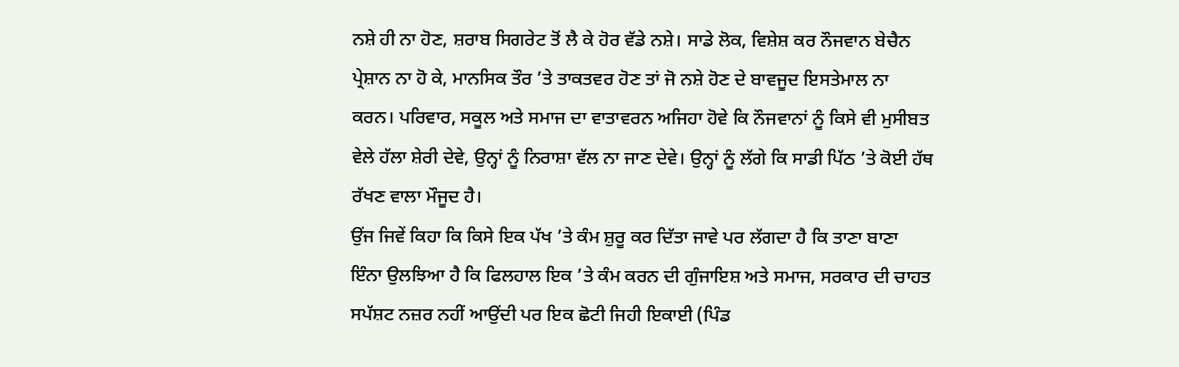ਨਸ਼ੇ ਹੀ ਨਾ ਹੋਣ, ਸ਼ਰਾਬ ਸਿਗਰੇਟ ਤੋਂ ਲੈ ਕੇ ਹੋਰ ਵੱਡੇ ਨਸ਼ੇ। ਸਾਡੇ ਲੋਕ, ਵਿਸ਼ੇਸ਼ ਕਰ ਨੌਜਵਾਨ ਬੇਚੈਨ ਪ੍ਰੇਸ਼ਾਨ ਨਾ ਹੋ ਕੇ, ਮਾਨਸਿਕ ਤੌਰ ’ਤੇ ਤਾਕਤਵਰ ਹੋਣ ਤਾਂ ਜੋ ਨਸ਼ੇ ਹੋਣ ਦੇ ਬਾਵਜੂਦ ਇਸਤੇਮਾਲ ਨਾ ਕਰਨ। ਪਰਿਵਾਰ, ਸਕੂਲ ਅਤੇ ਸਮਾਜ ਦਾ ਵਾਤਾਵਰਨ ਅਜਿਹਾ ਹੋਵੇ ਕਿ ਨੌਜਵਾਨਾਂ ਨੂੰ ਕਿਸੇ ਵੀ ਮੁਸੀਬਤ ਵੇਲੇ ਹੱਲਾ ਸ਼ੇਰੀ ਦੇਵੇ, ਉਨ੍ਹਾਂ ਨੂੰ ਨਿਰਾਸ਼ਾ ਵੱਲ ਨਾ ਜਾਣ ਦੇਵੇ। ਉਨ੍ਹਾਂ ਨੂੰ ਲੱਗੇ ਕਿ ਸਾਡੀ ਪਿੱਠ ’ਤੇ ਕੋਈ ਹੱਥ ਰੱਖਣ ਵਾਲਾ ਮੌਜੂਦ ਹੈ।
ਉਂਜ ਜਿਵੇਂ ਕਿਹਾ ਕਿ ਕਿਸੇ ਇਕ ਪੱਖ ’ਤੇ ਕੰਮ ਸ਼ੁਰੂ ਕਰ ਦਿੱਤਾ ਜਾਵੇ ਪਰ ਲੱਗਦਾ ਹੈ ਕਿ ਤਾਣਾ ਬਾਣਾ ਇੰਨਾ ਉਲਝਿਆ ਹੈ ਕਿ ਫਿਲਹਾਲ ਇਕ ’ਤੇ ਕੰਮ ਕਰਨ ਦੀ ਗੁੰਜਾਇਸ਼ ਅਤੇ ਸਮਾਜ, ਸਰਕਾਰ ਦੀ ਚਾਹਤ ਸਪੱਸ਼ਟ ਨਜ਼ਰ ਨਹੀਂ ਆਉਂਦੀ ਪਰ ਇਕ ਛੋਟੀ ਜਿਹੀ ਇਕਾਈ (ਪਿੰਡ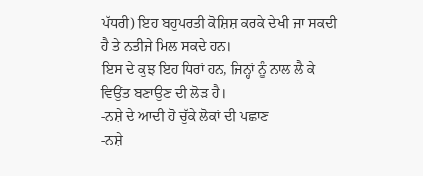ਪੱਧਰੀ) ਇਹ ਬਹੁਪਰਤੀ ਕੋਸ਼ਿਸ਼ ਕਰਕੇ ਦੇਖੀ ਜਾ ਸਕਦੀ ਹੈ ਤੇ ਨਤੀਜੇ ਮਿਲ ਸਕਦੇ ਹਨ।
ਇਸ ਦੇ ਕੁਝ ਇਹ ਧਿਰਾਂ ਹਨ, ਜਿਨ੍ਹਾਂ ਨੂੰ ਨਾਲ ਲੈ ਕੇ ਵਿਉਂਤ ਬਣਾਉਣ ਦੀ ਲੋੜ ਹੈ।
-ਨਸ਼ੇ ਦੇ ਆਦੀ ਹੋ ਚੁੱਕੇ ਲੋਕਾਂ ਦੀ ਪਛਾਣ
-ਨਸ਼ੇ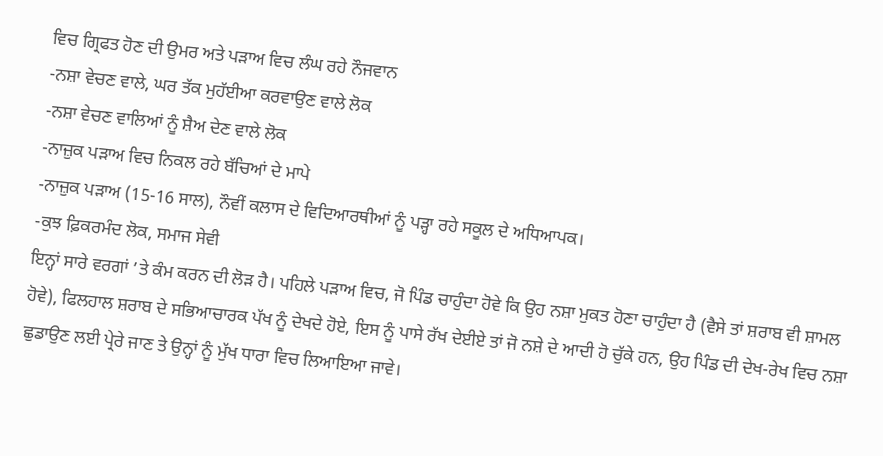ਵਿਚ ਗ੍ਰਿਫਤ ਹੋਣ ਦੀ ਉਮਰ ਅਤੇ ਪੜਾਅ ਵਿਚ ਲੰਘ ਰਹੇ ਨੌਜਵਾਨ
-ਨਸ਼ਾ ਵੇਚਣ ਵਾਲੇ, ਘਰ ਤੱਕ ਮੁਹੱਈਆ ਕਰਵਾਉਣ ਵਾਲੇ ਲੋਕ
-ਨਸ਼ਾ ਵੇਚਣ ਵਾਲਿਆਂ ਨੂੰ ਸ਼ੈਅ ਦੇਣ ਵਾਲੇ ਲੋਕ
-ਨਾਜ਼ੁਕ ਪੜਾਅ ਵਿਚ ਨਿਕਲ ਰਹੇ ਬੱਚਿਆਂ ਦੇ ਮਾਪੇ
-ਨਾਜ਼ੁਕ ਪੜਾਅ (15-16 ਸਾਲ), ਨੌਵੀਂ ਕਲਾਸ ਦੇ ਵਿਦਿਆਰਥੀਆਂ ਨੂੰ ਪੜ੍ਹਾ ਰਹੇ ਸਕੂਲ ਦੇ ਅਧਿਆਪਕ।
-ਕੁਝ ਫ਼ਿਕਰਮੰਦ ਲੋਕ, ਸਮਾਜ ਸੇਵੀ
ਇਨ੍ਹਾਂ ਸਾਰੇ ਵਰਗਾਂ ’ਤੇ ਕੰਮ ਕਰਨ ਦੀ ਲੋੜ ਹੈ। ਪਹਿਲੇ ਪੜਾਅ ਵਿਚ, ਜੋ ਪਿੰਡ ਚਾਹੁੰਦਾ ਹੋਵੇ ਕਿ ਉਹ ਨਸ਼ਾ ਮੁਕਤ ਹੋਣਾ ਚਾਹੁੰਦਾ ਹੈ (ਵੈਸੇ ਤਾਂ ਸ਼ਰਾਬ ਵੀ ਸ਼ਾਮਲ ਹੋਵੇ), ਫਿਲਹਾਲ ਸ਼ਰਾਬ ਦੇ ਸਭਿਆਚਾਰਕ ਪੱਖ ਨੂੰ ਦੇਖਦੇ ਹੋਏ, ਇਸ ਨੂੰ ਪਾਸੇ ਰੱਖ ਦੇਈਏ ਤਾਂ ਜੋ ਨਸ਼ੇ ਦੇ ਆਦੀ ਹੋ ਚੁੱਕੇ ਹਨ, ਉਹ ਪਿੰਡ ਦੀ ਦੇਖ-ਰੇਖ ਵਿਚ ਨਸ਼ਾ ਛੁਡਾਉਣ ਲਈ ਪ੍ਰੇਰੇ ਜਾਣ ਤੇ ਉਨ੍ਹਾਂ ਨੂੰ ਮੁੱਖ ਧਾਰਾ ਵਿਚ ਲਿਆਇਆ ਜਾਵੇ।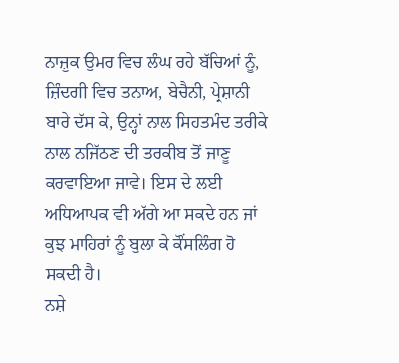ਨਾਜ਼ੁਕ ਉਮਰ ਵਿਚ ਲੰਘ ਰਹੇ ਬੱਚਿਆਂ ਨੂੰ, ਜ਼ਿੰਦਗੀ ਵਿਚ ਤਨਾਅ, ਬੇਚੈਨੀ, ਪ੍ਰੇਸ਼ਾਨੀ ਬਾਰੇ ਦੱਸ ਕੇ, ਉਨ੍ਹਾਂ ਨਾਲ ਸਿਹਤਮੰਦ ਤਰੀਕੇ ਨਾਲ ਨਜਿੱਠਣ ਦੀ ਤਰਕੀਬ ਤੋਂ ਜਾਣੂ ਕਰਵਾਇਆ ਜਾਵੇ। ਇਸ ਦੇ ਲਈ ਅਧਿਆਪਕ ਵੀ ਅੱਗੇ ਆ ਸਕਦੇ ਹਨ ਜਾਂ ਕੁਝ ਮਾਹਿਰਾਂ ਨੂੰ ਬੁਲਾ ਕੇ ਕੌਂਸਲਿੰਗ ਹੋ ਸਕਦੀ ਹੈ।
ਨਸ਼ੇ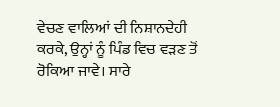ਵੇਚਣ ਵਾਲਿਆਂ ਦੀ ਨਿਸ਼ਾਨਦੇਹੀ ਕਰਕੇ, ਉਨ੍ਹਾਂ ਨੂੰ ਪਿੰਡ ਵਿਚ ਵੜਣ ਤੋਂ ਰੋਕਿਆ ਜਾਵੇ। ਸਾਰੇ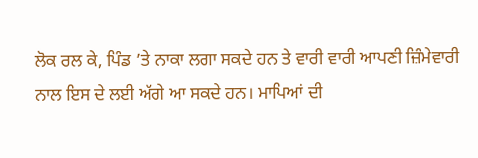ਲੋਕ ਰਲ ਕੇ, ਪਿੰਡ ’ਤੇ ਨਾਕਾ ਲਗਾ ਸਕਦੇ ਹਨ ਤੇ ਵਾਰੀ ਵਾਰੀ ਆਪਣੀ ਜ਼ਿੰਮੇਵਾਰੀ ਨਾਲ ਇਸ ਦੇ ਲਈ ਅੱਗੇ ਆ ਸਕਦੇ ਹਨ। ਮਾਪਿਆਂ ਦੀ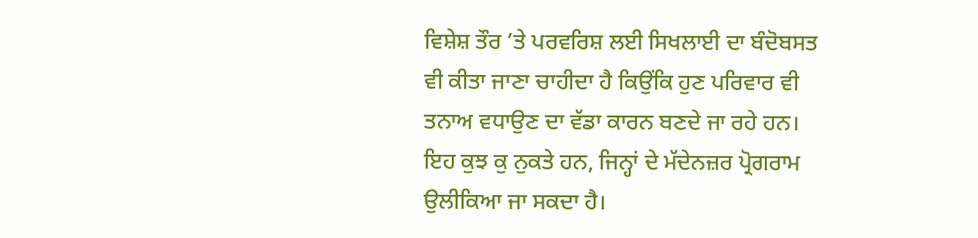ਵਿਸ਼ੇਸ਼ ਤੌਰ ’ਤੇ ਪਰਵਰਿਸ਼ ਲਈ ਸਿਖਲਾਈ ਦਾ ਬੰਦੋਬਸਤ ਵੀ ਕੀਤਾ ਜਾਣਾ ਚਾਹੀਦਾ ਹੈ ਕਿਉਂਕਿ ਹੁਣ ਪਰਿਵਾਰ ਵੀ ਤਨਾਅ ਵਧਾਉਣ ਦਾ ਵੱਡਾ ਕਾਰਨ ਬਣਦੇ ਜਾ ਰਹੇ ਹਨ।
ਇਹ ਕੁਝ ਕੁ ਨੁਕਤੇ ਹਨ, ਜਿਨ੍ਹਾਂ ਦੇ ਮੱਦੇਨਜ਼ਰ ਪ੍ਰੋਗਰਾਮ ਉਲੀਕਿਆ ਜਾ ਸਕਦਾ ਹੈ।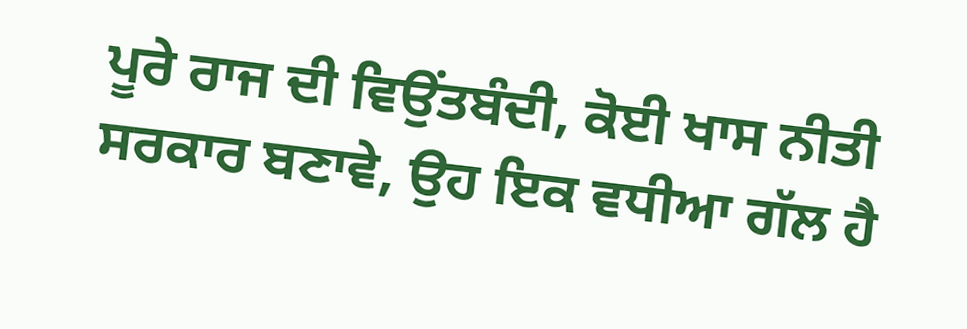ਪੂਰੇ ਰਾਜ ਦੀ ਵਿਉਂਤਬੰਦੀ, ਕੋਈ ਖਾਸ ਨੀਤੀ ਸਰਕਾਰ ਬਣਾਵੇ, ਉਹ ਇਕ ਵਧੀਆ ਗੱਲ ਹੈ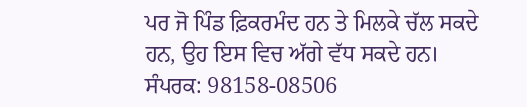ਪਰ ਜੋ ਪਿੰਡ ਫ਼ਿਕਰਮੰਦ ਹਨ ਤੇ ਮਿਲਕੇ ਚੱਲ ਸਕਦੇ ਹਨ, ਉਹ ਇਸ ਵਿਚ ਅੱਗੇ ਵੱਧ ਸਕਦੇ ਹਨ।
ਸੰਪਰਕ: 98158-08506